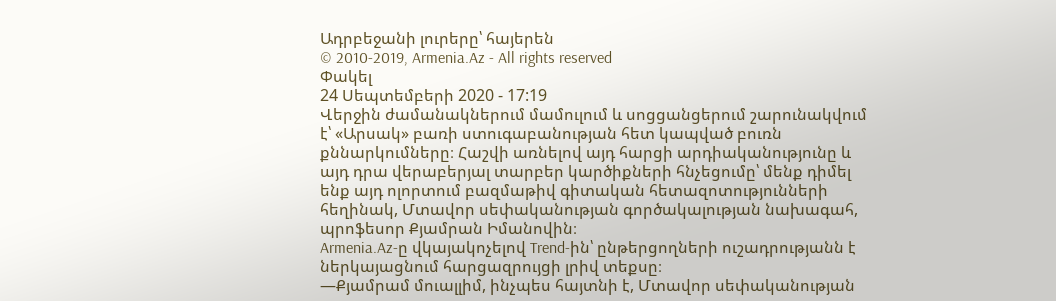Ադրբեջանի լուրերը՝ հայերեն
© 2010-2019, Armenia.Az - All rights reserved
Փակել
24 Սեպտեմբերի 2020 - 17:19
Վերջին ժամանակներում մամուլում և սոցցանցերում շարունակվում է՝ «Արսակ» բառի ստուգաբանության հետ կապված բուռն քննարկումները։ Հաշվի առնելով այդ հարցի արդիականությունը և այդ դրա վերաբերյալ տարբեր կարծիքների հնչեցումը՝ մենք դիմել ենք այդ ոլորտում բազմաթիվ գիտական հետազոտությունների հեղինակ, Մտավոր սեփականության գործակալության նախագահ, պրոֆեսոր Քյամրան Իմանովին։
Armenia.Az-ը վկայակոչելով Trend-ին՝ ընթերցողների ուշադրությանն է ներկայացնում հարցազրույցի լրիվ տեքսը։
—Քյամրամ մուալլիմ, ինչպես հայտնի է, Մտավոր սեփականության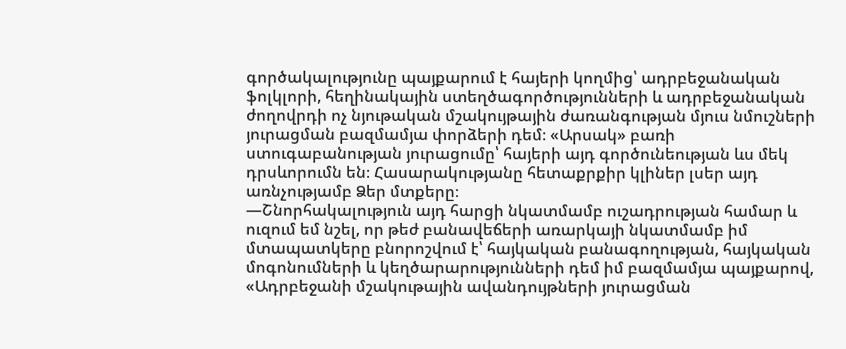գործակալությունը պայքարում է հայերի կողմից՝ ադրբեջանական ֆոլկլորի, հեղինակային ստեղծագործությունների և ադրբեջանական ժողովրդի ոչ նյութական մշակույթային ժառանգության մյուս նմուշների յուրացման բազմամյա փորձերի դեմ։ «Արսակ» բառի ստուգաբանության յուրացումը՝ հայերի այդ գործունեության ևս մեկ դրսևորումն են։ Հասարակությանը հետաքրքիր կլիներ լսեր այդ առնչությամբ Ձեր մտքերը։
—Շնորհակալություն այդ հարցի նկատմամբ ուշադրության համար և ուզում եմ նշել, որ թեժ բանավեճերի առարկայի նկատմամբ իմ մտապատկերը բնորոշվում է՝ հայկական բանագողության, հայկական մոգոնումների և կեղծարարությունների դեմ իմ բազմամյա պայքարով, «Ադրբեջանի մշակութային ավանդույթների յուրացման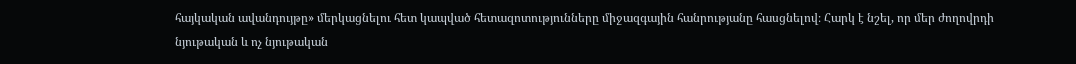հայկական ավանդույթը» մերկացնելու հետ կապված հետազոտությունները միջազգային հանրությանը հասցնելով։ Հարկ է նշել, որ մեր ժողովրդի նյութական և ոչ նյութական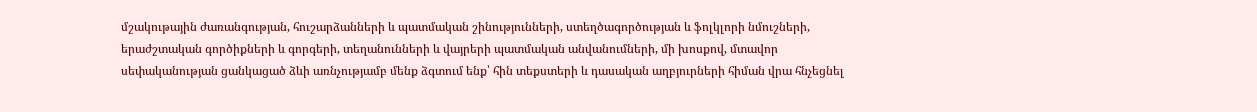մշակութային ժառանգության, հուշարձանների և պատմական շինությունների, ստեղծագործության և ֆոլկլորի նմուշների, երաժշտական գործիքների և գորգերի, տեղանունների և վայրերի պատմական անվանումների, մի խոսքով, մտավոր սեփականության ցանկացած ձևի առնչությամբ մենք ձգտում ենք՝ հին տեքստերի և դասական աղբյուրների հիման վրա հնչեցնել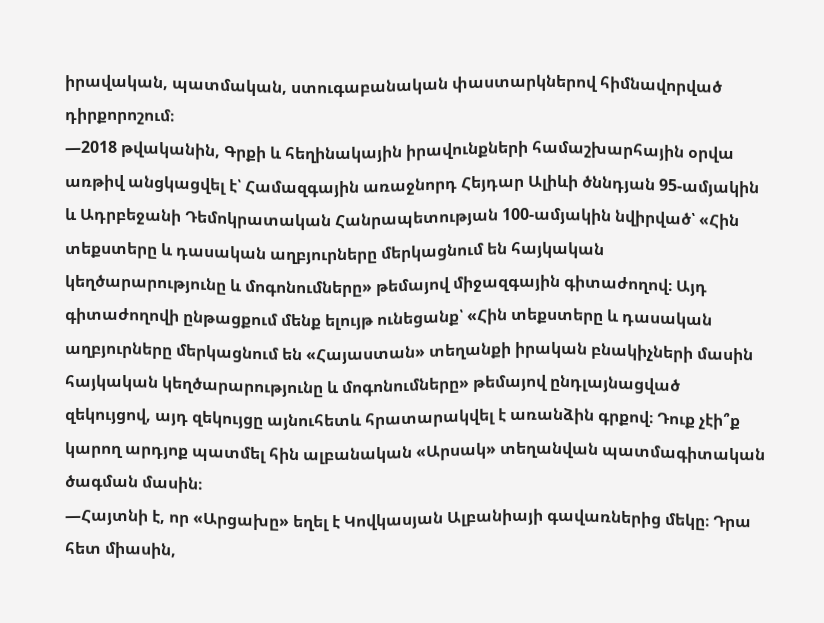իրավական, պատմական, ստուգաբանական փաստարկներով հիմնավորված դիրքորոշում։
—2018 թվականին, Գրքի և հեղինակային իրավունքների համաշխարհային օրվա առթիվ անցկացվել է՝ Համազգային առաջնորդ Հեյդար Ալիևի ծննդյան 95-ամյակին և Ադրբեջանի Դեմոկրատական Հանրապետության 100-ամյակին նվիրված՝ «Հին տեքստերը և դասական աղբյուրները մերկացնում են հայկական կեղծարարությունը և մոգոնումները» թեմայով միջազգային գիտաժողով։ Այդ գիտաժողովի ընթացքում մենք ելույթ ունեցանք՝ «Հին տեքստերը և դասական աղբյուրները մերկացնում են «Հայաստան» տեղանքի իրական բնակիչների մասին հայկական կեղծարարությունը և մոգոնումները» թեմայով ընդլայնացված զեկույցով, այդ զեկույցը այնուհետև հրատարակվել է առանձին գրքով։ Դուք չէի՞ք կարող արդյոք պատմել հին ալբանական «Արսակ» տեղանվան պատմագիտական ծագման մասին։
—Հայտնի է, որ «Արցախը» եղել է Կովկասյան Ալբանիայի գավառներից մեկը։ Դրա հետ միասին,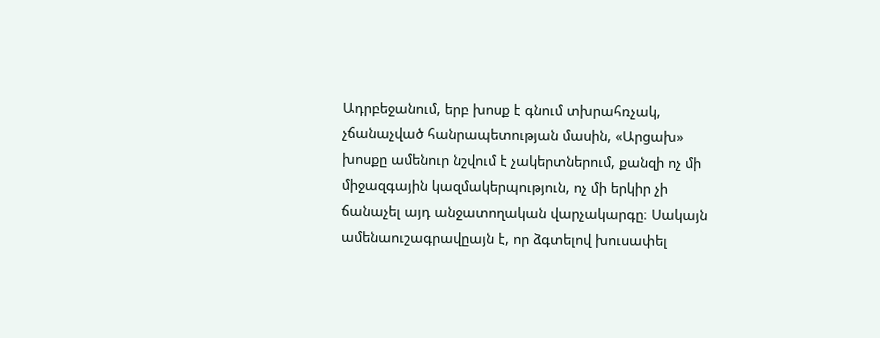Ադրբեջանում, երբ խոսք է գնում տխրահռչակ, չճանաչված հանրապետության մասին, «Արցախ» խոսքը ամենուր նշվում է չակերտներում, քանզի ոչ մի միջազգային կազմակերպություն, ոչ մի երկիր չի ճանաչել այդ անջատողական վարչակարգը։ Սակայն ամենաուշագրավըայն է, որ ձգտելով խուսափել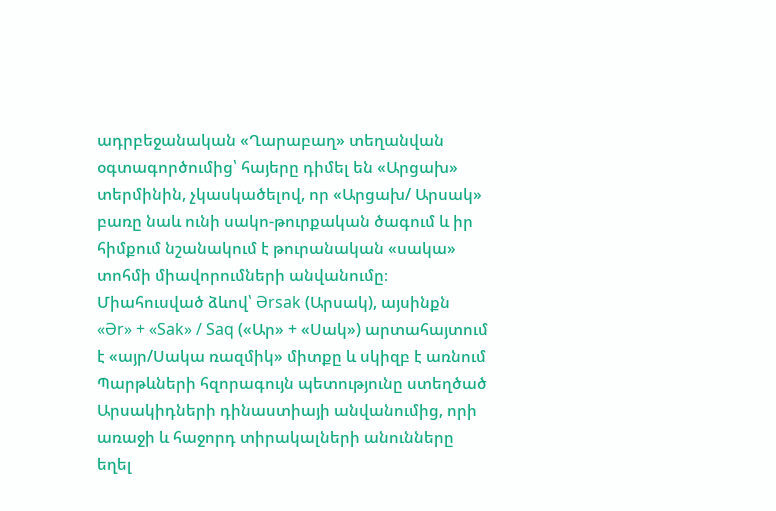ադրբեջանական «Ղարաբաղ» տեղանվան օգտագործումից՝ հայերը դիմել են «Արցախ» տերմինին, չկասկածելով, որ «Արցախ/ Արսակ» բառը նաև ունի սակո-թուրքական ծագում և իր հիմքում նշանակում է թուրանական «սակա» տոհմի միավորումների անվանումը։ Միահուսված ձևով՝ Ərsak (Արսակ), այսինքն «Ər» + «Sak» / Saq («Ար» + «Սակ») արտահայտում է «այր/Սակա ռազմիկ» միտքը և սկիզբ է առնում Պարթևների հզորագույն պետությունը ստեղծած Արսակիդների դինաստիայի անվանումից, որի առաջի և հաջորդ տիրակալների անունները եղել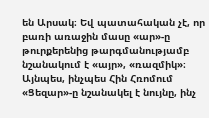են Արսակ։ Եվ պատահական չէ, որ բառի առաջին մասը «ար»-ը թուրքերենից թարգմանությամբ նշանակում է «այր», «ռազմիկ»։ Այնպես, ինչպես Հին Հռոմում «Ցեզար»-ը նշանակել է նույնը, ինչ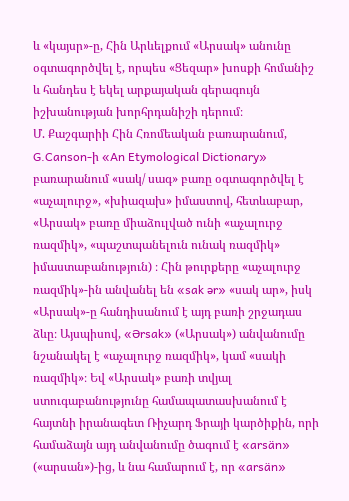և «կայսր»-ը, Հին Արևելքում «Արսակ» անունը օգտագործվել է, որպես «Ցեզար» խոսքի հոմանիշ և հանդես է եկել արքայական գերագույն իշխանության խորհրդանիշի դերում։
Մ. Քաշգարիի Հին Հռոմեական բառարանում, G.Canson-ի «An Etymological Dictionary» բառարանում «սակ/ սագ» բառը օգտագործվել է «աչալուրջ», «խիազախ» իմաստով, հետևաբար, «Արսակ» բառը միաձուլված ունի «աչալուրջ ռազմիկ», «պաշտպանելուն ունակ ռազմիկ» իմաստաբանություն) ։ Հին թուրքերը «աչալուրջ ռազմիկ»-ին անվանել են «sak ər» «սակ ար», իսկ «Արսակ»-ը հանդիսանում է այդ բառի շրջադաս ձևը։ Այսպիսով, «Ərsak» («Արսակ») անվանումը նշանակել է «աչալուրջ ռազմիկ», կամ «սակի ռազմիկ»։ Եվ «Արսակ» բառի տվյալ ստուգաբանությունը համապատասխանում է հայտնի իրանագետ Ռիչարդ Ֆրայի կարծիքին, որի համաձայն այդ անվանումը ծագում է «arsän» («արսան»)-ից, և նա համարում է, որ «arsän»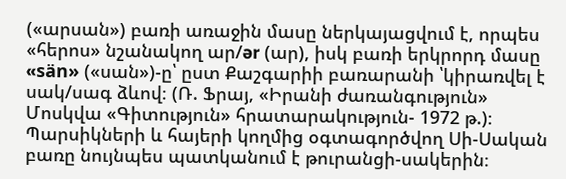(«արսան») բառի առաջին մասը ներկայացվում է, որպես «հերոս» նշանակող ար/ər (ար), իսկ բառի երկրորդ մասը «sän» («սան»)-ը՝ ըստ Քաշգարիի բառարանի ՝կիրառվել է սակ/սագ ձևով։ (Ռ. Ֆրայ, «Իրանի ժառանգություն» Մոսկվա «Գիտություն» հրատարակություն- 1972 թ.)։
Պարսիկների և հայերի կողմից օգտագործվող Սի-Սական բառը նույնպես պատկանում է թուրանցի-սակերին։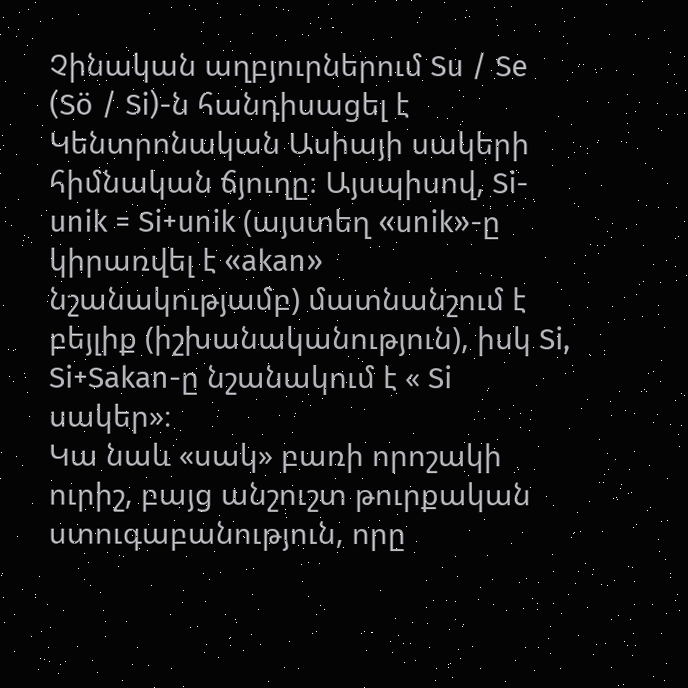Չինական աղբյուրներում Su / Se (Sö / Si)-ն հանդիսացել է Կենտրոնական Ասիայի սակերի հիմնական ճյուղը։ Այսպիսով, Si-unik = Si+unik (այստեղ «unik»-ը կիրառվել է «akan» նշանակությամբ) մատնանշում է բեյլիք (իշխանականություն), իսկ Si, Si+Sakan-ը նշանակում է « Si սակեր»։
Կա նաև «սակ» բառի որոշակի ուրիշ, բայց անշուշտ թուրքական ստուգաբանություն, որը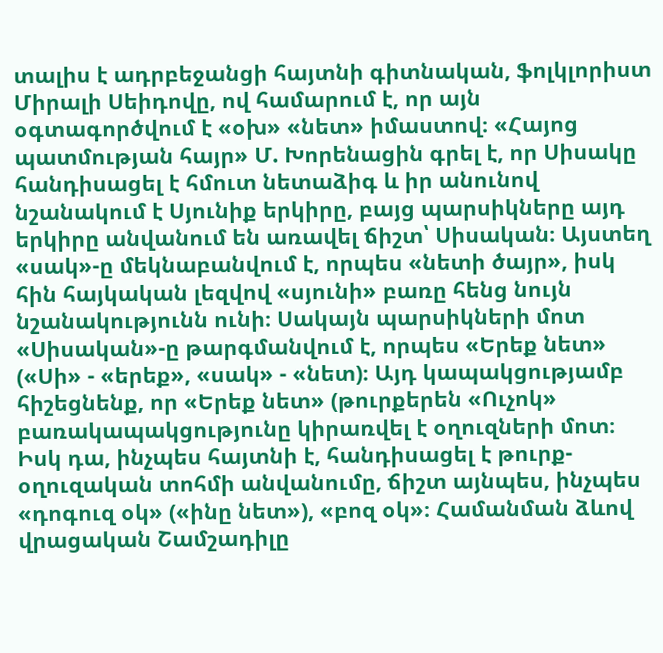տալիս է ադրբեջանցի հայտնի գիտնական, ֆոլկլորիստ Միրալի Սեիդովը, ով համարում է, որ այն օգտագործվում է «օխ» «նետ» իմաստով։ «Հայոց պատմության հայր» Մ. Խորենացին գրել է, որ Սիսակը հանդիսացել է հմուտ նետաձիգ և իր անունով նշանակում է Սյունիք երկիրը, բայց պարսիկները այդ երկիրը անվանում են առավել ճիշտ՝ Սիսական։ Այստեղ «սակ»-ը մեկնաբանվում է, որպես «նետի ծայր», իսկ հին հայկական լեզվով «սյունի» բառը հենց նույն նշանակությունն ունի։ Սակայն պարսիկների մոտ «Սիսական»-ը թարգմանվում է, որպես «Երեք նետ» («Սի» - «երեք», «սակ» - «նետ)։ Այդ կապակցությամբ հիշեցնենք, որ «Երեք նետ» (թուրքերեն «Ուչոկ» բառակապակցությունը կիրառվել է օղուզների մոտ։ Իսկ դա, ինչպես հայտնի է, հանդիսացել է թուրք-օղուզական տոհմի անվանումը, ճիշտ այնպես, ինչպես «դոգուզ օկ» («ինը նետ»), «բոզ օկ»։ Համանման ձևով վրացական Շամշադիլը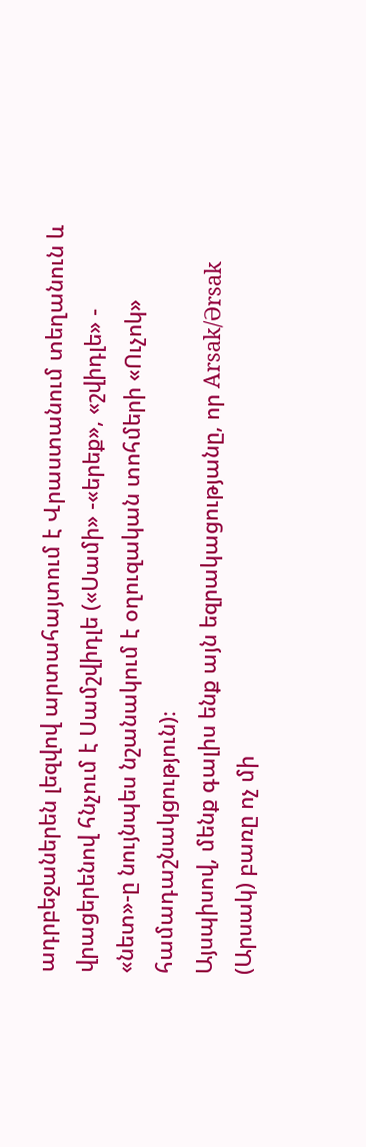ադրբեջաներեն լեզվով արտահայտում է Վրաստանում տեղանուն և վրացերենով հնչում է Սամշվիդլե («Սամի» -«երեք», «շվիդլե» - «նետ»-ը նույնպես նշանակում է օղուզական տոհմերի «Ուչոկ» համադաշնակցություն)։
Այսպիսով, մենք գալիս ենք այն եզրակացությանը, որ Arsak/Ərsak (Արսակ) բառը ոչ մի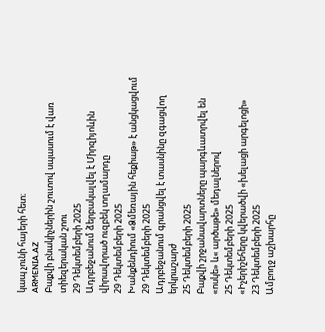կապ չունի հայերի հետ։
ARMENIA.AZ
Բաքվի բնակիչներին շուտով սպասում է վառ տիեզերական շոու
29 Դեկտեմբերի 2025
Ադրբեջանում ձերբակալվել է Միրզիյոևին վիրավորած ուզբեկ տղամարդը
29 Դեկտեմբերի 2025
Խանքենդիում «Ձմեռային հեքիաթ» է անցկացվում
29 Դեկտեմբերի 2025
Ադրբեջանում գրանցվել է տասնինը զգացվող երկրաշարժ
25 Դեկտեմբերի 2025
Բաքվի շրջանավարտները պարգևատրվել են «ոսկե» և« արծաթե» մեդալներով
25 Դեկտեմբերի 2025
«Իչերիշեհերը կվերածվի «խելացի արգելոցի»
23 Դեկտեմբերի 2025
Ամբողջ աշխարհը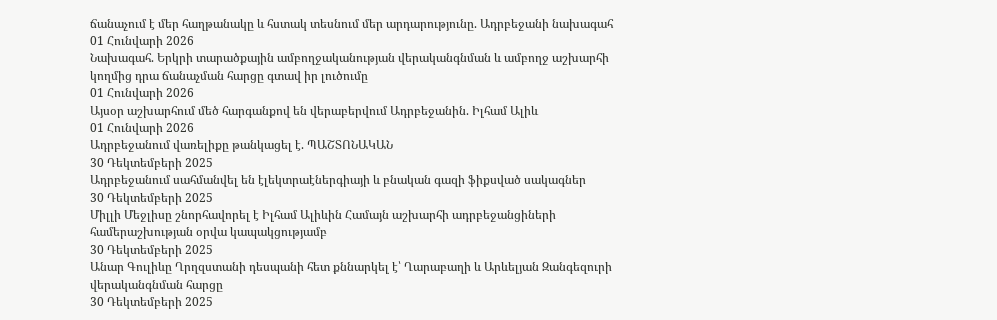ճանաչում է մեր հաղթանակը և հստակ տեսնում մեր արդարությունը. Ադրբեջանի նախագահ
01 Հունվարի 2026
Նախագահ. Երկրի տարածքային ամբողջականության վերականգնման և ամբողջ աշխարհի կողմից դրա ճանաչման հարցը գտավ իր լուծումը
01 Հունվարի 2026
Այսօր աշխարհում մեծ հարգանքով են վերաբերվում Ադրբեջանին. Իլհամ Ալիև
01 Հունվարի 2026
Ադրբեջանում վառելիքը թանկացել է. ՊԱՇՏՈՆԱԿԱՆ
30 Դեկտեմբերի 2025
Ադրբեջանում սահմանվել են էլեկտրաէներգիայի և բնական գազի ֆիքսված սակագներ
30 Դեկտեմբերի 2025
Միլլի Մեջլիսը շնորհավորել է Իլհամ Ալիևին Համայն աշխարհի ադրբեջանցիների համերաշխության օրվա կապակցությամբ
30 Դեկտեմբերի 2025
Անար Գուլիևը Ղրղզստանի դեսպանի հետ քննարկել է՝ Ղարաբաղի և Արևելյան Զանգեզուրի վերականգնման հարցը
30 Դեկտեմբերի 2025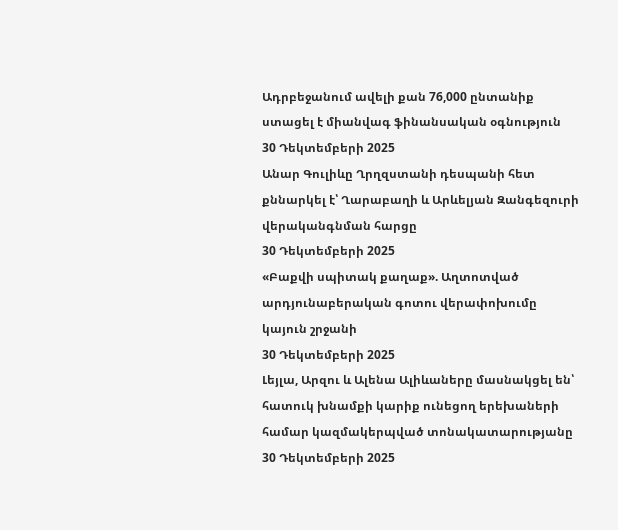Ադրբեջանում ավելի քան 76,000 ընտանիք ստացել է միանվագ ֆինանսական օգնություն
30 Դեկտեմբերի 2025
Անար Գուլիևը Ղրղզստանի դեսպանի հետ քննարկել է՝ Ղարաբաղի և Արևելյան Զանգեզուրի վերականգնման հարցը
30 Դեկտեմբերի 2025
«Բաքվի սպիտակ քաղաք». Աղտոտված արդյունաբերական գոտու վերափոխումը կայուն շրջանի
30 Դեկտեմբերի 2025
Լեյլա, Արզու և Ալենա Ալիևաները մասնակցել են՝ հատուկ խնամքի կարիք ունեցող երեխաների համար կազմակերպված տոնակատարությանը
30 Դեկտեմբերի 2025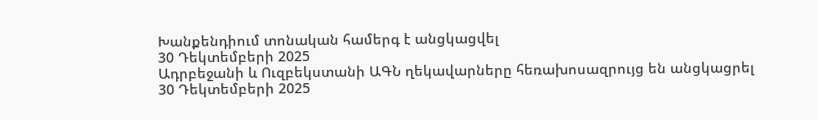Խանքենդիում տոնական համերգ է անցկացվել
30 Դեկտեմբերի 2025
Ադրբեջանի և Ուզբեկստանի ԱԳՆ ղեկավարները հեռախոսազրույց են անցկացրել
30 Դեկտեմբերի 2025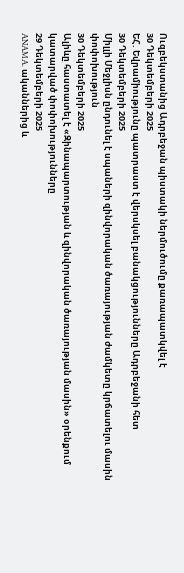Ուզբեկստանից Ադրբեջան պիստակի ներմուծումը քառապատկվել է
30 Դեկտեմբերի 2025
ԵՀ. Եվրամիությունը պատրաստ է վերսկսել բանակցությունները Ադրբեջանի հետ
30 Դեկտեմբերի 2025
Միլլի Մեջլիսն ընդունել է սպաների զինվորական ծառայության ժամկետը կրճատելու մասին փոփոխություն
30 Դեկտեմբերի 2025
Ալիևը հաստատել է «Զինապարտության և զինվորական ծառայության մասին» օրենքում կատարված փոփոխությունները
29 Դեկտեմբերի 2025
ANAMA. ականներից և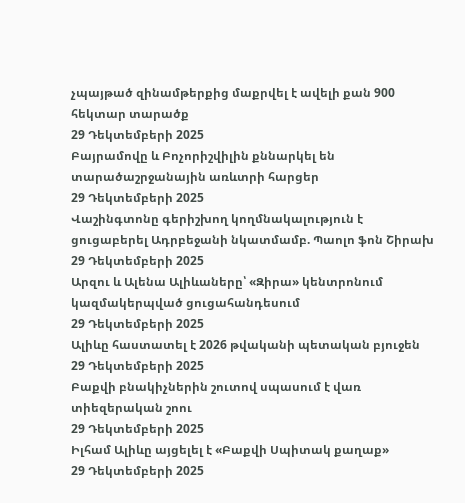չպայթած զինամթերքից մաքրվել է ավելի քան 900 հեկտար տարածք
29 Դեկտեմբերի 2025
Բայրամովը և Բոչորիշվիլին քննարկել են տարածաշրջանային առևտրի հարցեր
29 Դեկտեմբերի 2025
Վաշինգտոնը գերիշխող կողմնակալություն է ցուցաբերել Ադրբեջանի նկատմամբ. Պաոլո ֆոն Շիրախ
29 Դեկտեմբերի 2025
Արզու և Ալենա Ալիևաները՝ «Զիրա» կենտրոնում կազմակերպված ցուցահանդեսում
29 Դեկտեմբերի 2025
Ալիևը հաստատել է 2026 թվականի պետական բյուջեն
29 Դեկտեմբերի 2025
Բաքվի բնակիչներին շուտով սպասում է վառ տիեզերական շոու
29 Դեկտեմբերի 2025
Իլհամ Ալիևը այցելել է «Բաքվի Սպիտակ քաղաք»
29 Դեկտեմբերի 2025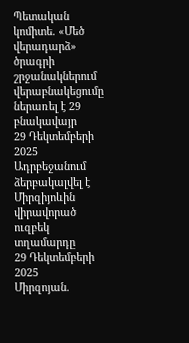Պետական կոմիտե. «Մեծ վերադարձ» ծրագրի շրջանակներում վերաբնակեցումը ներառել է 29 բնակավայր
29 Դեկտեմբերի 2025
Ադրբեջանում ձերբակալվել է Միրզիյոևին վիրավորած ուզբեկ տղամարդը
29 Դեկտեմբերի 2025
Միրզոյան.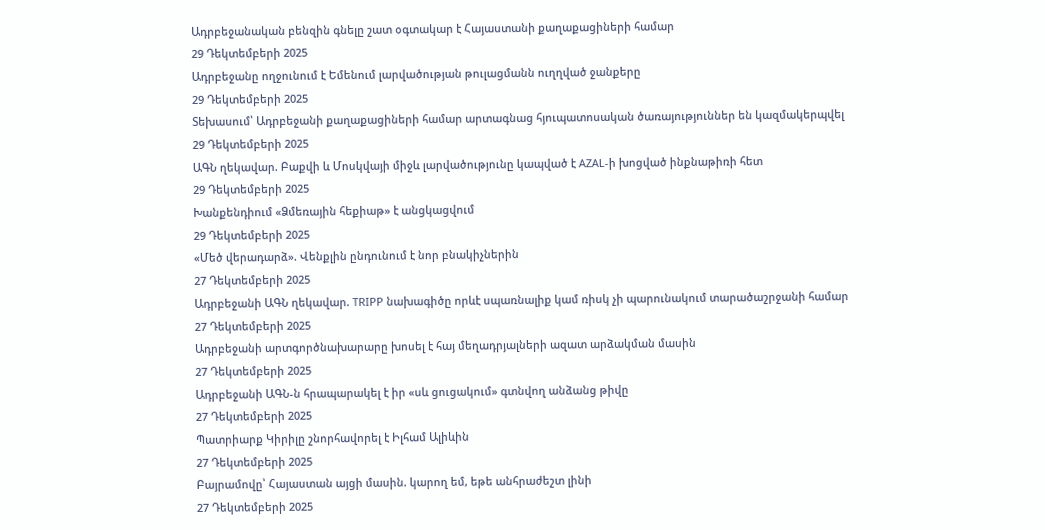Ադրբեջանական բենզին գնելը շատ օգտակար է Հայաստանի քաղաքացիների համար
29 Դեկտեմբերի 2025
Ադրբեջանը ողջունում է Եմենում լարվածության թուլացմանն ուղղված ջանքերը
29 Դեկտեմբերի 2025
Տեխասում՝ Ադրբեջանի քաղաքացիների համար արտագնաց հյուպատոսական ծառայություններ են կազմակերպվել
29 Դեկտեմբերի 2025
ԱԳՆ ղեկավար. Բաքվի և Մոսկվայի միջև լարվածությունը կապված է AZAL-ի խոցված ինքնաթիռի հետ
29 Դեկտեմբերի 2025
Խանքենդիում «Ձմեռային հեքիաթ» է անցկացվում
29 Դեկտեմբերի 2025
«Մեծ վերադարձ». Վենքլին ընդունում է նոր բնակիչներին
27 Դեկտեմբերի 2025
Ադրբեջանի ԱԳՆ ղեկավար. TRIPP նախագիծը որևէ սպառնալիք կամ ռիսկ չի պարունակում տարածաշրջանի համար
27 Դեկտեմբերի 2025
Ադրբեջանի արտգործնախարարը խոսել է հայ մեղադրյալների ազատ արձակման մասին
27 Դեկտեմբերի 2025
Ադրբեջանի ԱԳՆ-ն հրապարակել է իր «սև ցուցակում» գտնվող անձանց թիվը
27 Դեկտեմբերի 2025
Պատրիարք Կիրիլը շնորհավորել է Իլհամ Ալիևին
27 Դեկտեմբերի 2025
Բայրամովը՝ Հայաստան այցի մասին. կարող եմ, եթե անհրաժեշտ լինի
27 Դեկտեմբերի 2025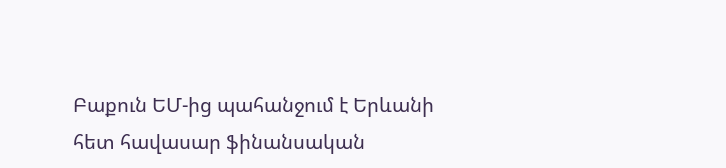Բաքուն ԵՄ-ից պահանջում է Երևանի հետ հավասար ֆինանսական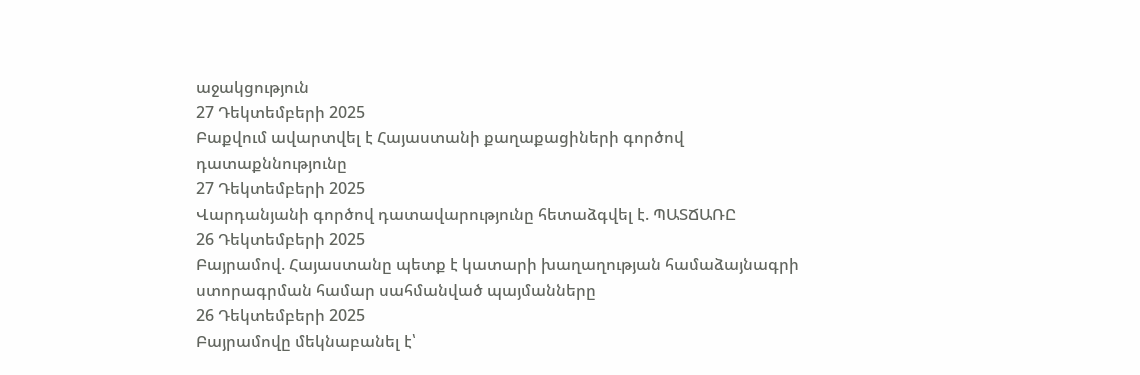աջակցություն
27 Դեկտեմբերի 2025
Բաքվում ավարտվել է Հայաստանի քաղաքացիների գործով դատաքննությունը
27 Դեկտեմբերի 2025
Վարդանյանի գործով դատավարությունը հետաձգվել է. ՊԱՏՃԱՌԸ
26 Դեկտեմբերի 2025
Բայրամով. Հայաստանը պետք է կատարի խաղաղության համաձայնագրի ստորագրման համար սահմանված պայմանները
26 Դեկտեմբերի 2025
Բայրամովը մեկնաբանել է՝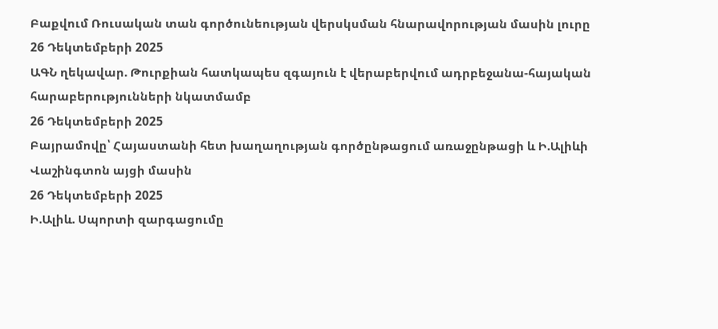Բաքվում Ռուսական տան գործունեության վերսկսման հնարավորության մասին լուրը
26 Դեկտեմբերի 2025
ԱԳՆ ղեկավար. Թուրքիան հատկապես զգայուն է վերաբերվում ադրբեջանա-հայական հարաբերությունների նկատմամբ
26 Դեկտեմբերի 2025
Բայրամովը՝ Հայաստանի հետ խաղաղության գործընթացում առաջընթացի և Ի.Ալիևի Վաշինգտոն այցի մասին
26 Դեկտեմբերի 2025
Ի.Ալիև. Սպորտի զարգացումը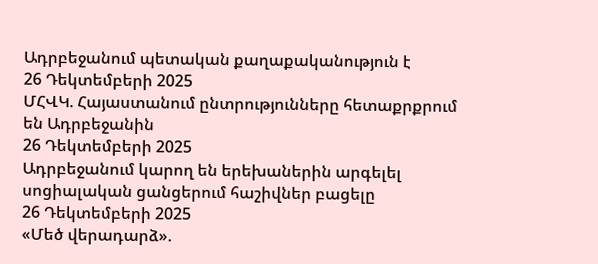Ադրբեջանում պետական քաղաքականություն է
26 Դեկտեմբերի 2025
ՄՀՎԿ. Հայաստանում ընտրությունները հետաքրքրում են Ադրբեջանին
26 Դեկտեմբերի 2025
Ադրբեջանում կարող են երեխաներին արգելել սոցիալական ցանցերում հաշիվներ բացելը
26 Դեկտեմբերի 2025
«Մեծ վերադարձ».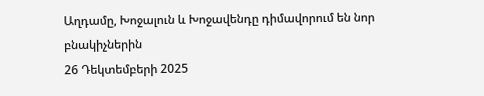Աղդամը, Խոջալուն և Խոջավենդը դիմավորում են նոր բնակիչներին
26 Դեկտեմբերի 2025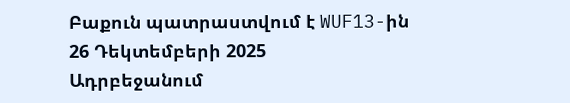Բաքուն պատրաստվում է WUF13-ին
26 Դեկտեմբերի 2025
Ադրբեջանում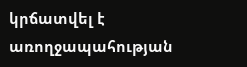կրճատվել է առողջապահության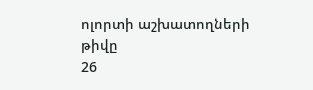ոլորտի աշխատողների թիվը
26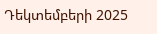Դեկտեմբերի 2025